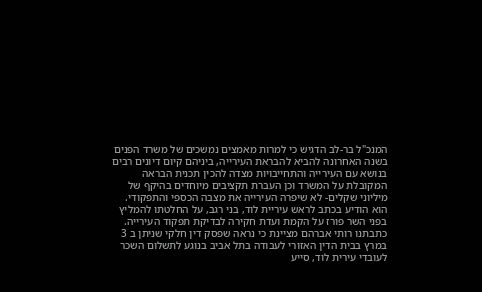המנכ"ל בר-לב הדגיש כי למרות מאמצים נמשכים של משרד הפנים בשנה האחרונה להביא להבראת העירייה, ביניהם קיום דיונים רבים בנושא עם העירייה והתחייבויות מצדה להכין תכנית הבראה המקובלת על המשרד וכן העברת תקציבים מיוחדים בהיקף של מיליוני שקלים- לא שיפרה העירייה את מצבה הכספי והתפקודי.
הוא הודיע בכתב לראש עיריית לוד, בני רגב, על החלטתו להמליץ בפני השר פורז על הקמת ועדת חקירה לבדיקת תפקוד העירייה.
כתבתנו רותי אברהם מציינת כי נראה שפסק דין חלקי שניתן ב 3 במרץ בבית הדין האזורי לעבודה בתל אביב בנוגע לתשלום השכר לעובדי עירית לוד, סייע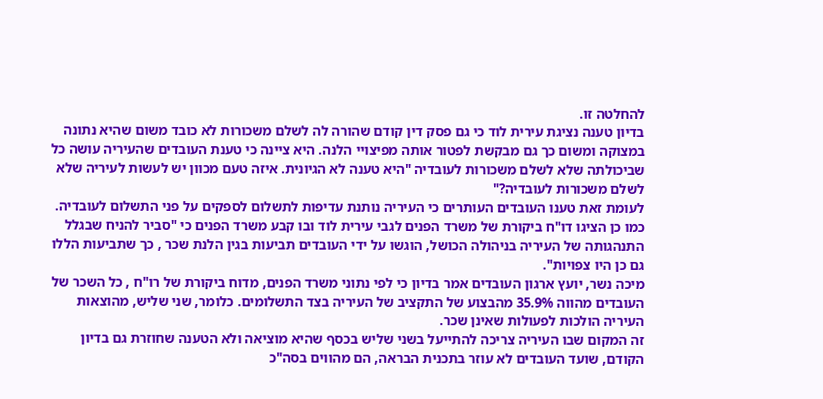להחלטה זו.
בדיון טענה נציגת עירית לוד כי גם פסק דין קודם שהורה לה לשלם משכורות לא כובד משום שהיא נתונה במצוקה ומשום כך גם מבקשת לפטור אותה מפיצויי הלנה. היא ציינה כי טענת העובדים שהעיריה עושה כל שביכולתה שלא לשלם משכורות לעובדיה "היא טענה לא הגיונית. איזה טעם מכוון יש לעשות לעיריה שלא לשלם משכורות לעובדיה?"
לעומת זאת טענו העובדים העותרים כי העיריה נותנת עדיפות לתשלום לספקים על פני התשלום לעובדיה. כמו כן הציגו דו"ח ביקורת של משרד הפנים לגבי עירית לוד ובו קבע משרד הפנים כי "סביר להניח שבגלל התנהגותה של העיריה בניהולה הכושל, הוגשו על ידי העובדים תביעות בגין הלנת שכר , כך שתביעות הללו גם כן היו צפויות".
מיכה נשר, יועץ ארגון העובדים אמר בדיון כי לפי נתוני משרד הפנים, מדוח ביקורת של רו"ח , כל השכר של העובדים מהווה 35.9% מהבצוע של התקציב של העיריה בצד התשלומים. כלומר, שני שליש, מהוצאות העיריה הולכות לפעולות שאינן שכר.
זה המקום שבו העיריה צריכה להתייעל בשני שליש בכסף שהיא מוציאה ולא הטענה שחוזרת גם בדיון הקודם, שועד העובדים לא עוזר בתכנית הבראה, הם מהווים בסה"כ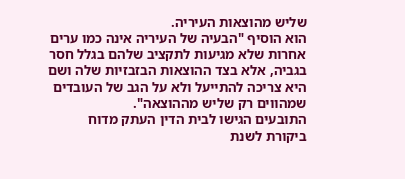שליש מהוצאות העיריה.
הוא הוסיף "הבעיה של העיריה אינה כמו ערים אחרות שלא מגיעות לתקציב שלהם בגלל חסר בגביה, אלא בצד ההוצאות הבזבזיות שלה ושם היא צריכה להתייעל ולא על הגב של העובדים שמהווים רק שליש מההוצאה".
התובעים הגישו לבית הדין העתק מדוח ביקורת לשנת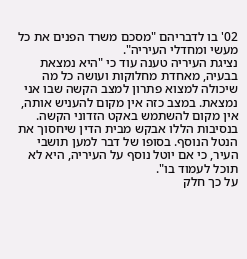02' בו לדבריהם "מסכם משרד הפנים את כל מעשי ומחדלי העיריה".
נציגת העיריה טענה עוד כי "היא נמצאת בבעיה, מאחדת מחלוקות ועושה כל מה שיכולה למצוא פתרון למצב הקשה שבו אני נמצאת. במצב כזה אין מקום להעניש אותה, אין מקום להשתמש באקט הזדוני הקשה. בנסיבות הללו אבקש מבית הדין שיחסוך את הנטל הנוסף. בסופו של דבר למען תושבי העיר, כי אם יוטל נוסף על העיריה, היא לא תוכל לעמוד בו".
על כך חלק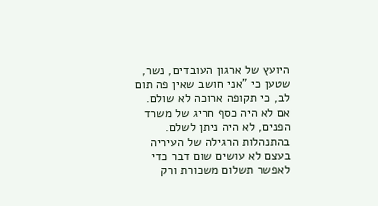היועץ של ארגון העובדים, נשר, שטען כי "אני חושב שאין פה תום לב, כי תקופה ארוכה לא שולם. אם לא היה כסף חריג של משרד הפנים, לא היה ניתן לשלם. בהתנהלות הרגילה של העיריה בעצם לא עושים שום דבר כדי לאפשר תשלום משכורת ורק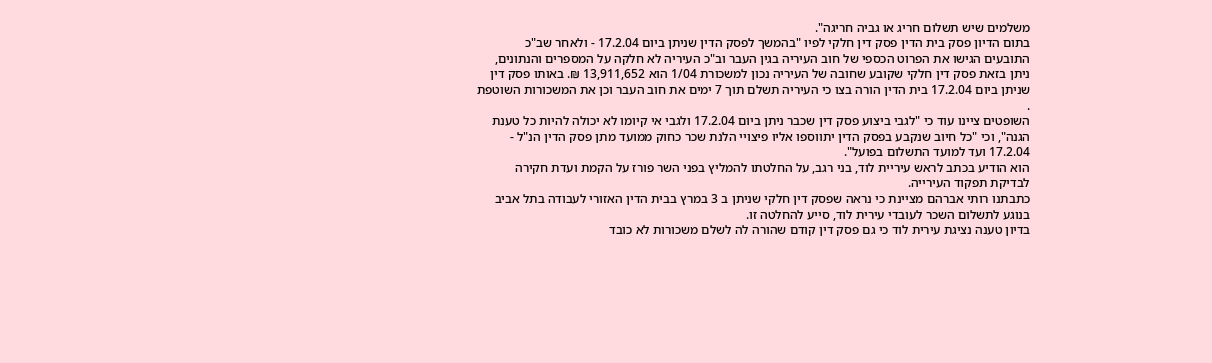משלמים שיש תשלום חריג או גביה חריגה".
בתום הדיון פסק בית הדין פסק דין חלקי לפיו "בהמשך לפסק הדין שניתן ביום 17.2.04 - ולאחר שב"כ התובעים הגישו את הפרוט הכספי של חוב העיריה בגין העבר וב"כ העיריה לא חלקה על המספרים והנתונים, ניתן בזאת פסק דין חלקי שקובע שחובה של העיריה נכון למשכורת 1/04 הוא 13,911,652 ₪. באותו פסק דין שניתן ביום 17.2.04 בית הדין הורה בצו כי העיריה תשלם תוך 7 ימים את חוב העבר וכן את המשכורות השוטפת .
השופטים ציינו עוד כי "לגבי ביצוע פסק דין שכבר ניתן ביום 17.2.04 ולגבי אי קיומו לא יכולה להיות כל טענת הגנה", וכי "כל חיוב שנקבע בפסק הדין יתווספו אליו פיצויי הלנת שכר כחוק ממועד מתן פסק הדין הנ"ל - 17.2.04 ועד למועד התשלום בפועל".
הוא הודיע בכתב לראש עיריית לוד, בני רגב, על החלטתו להמליץ בפני השר פורז על הקמת ועדת חקירה לבדיקת תפקוד העירייה.
כתבתנו רותי אברהם מציינת כי נראה שפסק דין חלקי שניתן ב 3 במרץ בבית הדין האזורי לעבודה בתל אביב בנוגע לתשלום השכר לעובדי עירית לוד, סייע להחלטה זו.
בדיון טענה נציגת עירית לוד כי גם פסק דין קודם שהורה לה לשלם משכורות לא כובד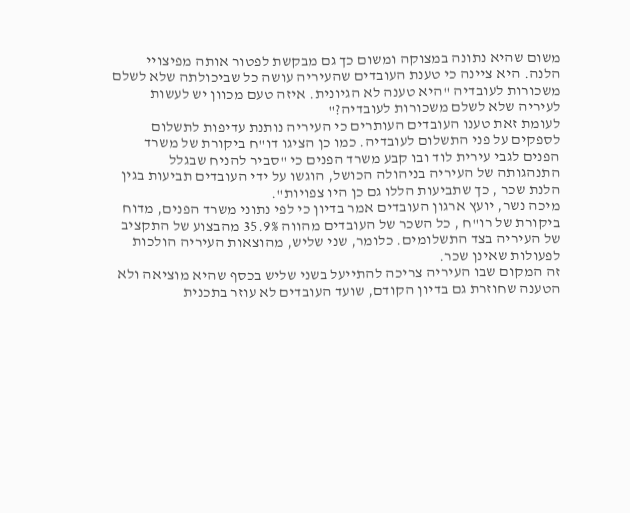משום שהיא נתונה במצוקה ומשום כך גם מבקשת לפטור אותה מפיצויי הלנה. היא ציינה כי טענת העובדים שהעיריה עושה כל שביכולתה שלא לשלם משכורות לעובדיה "היא טענה לא הגיונית. איזה טעם מכוון יש לעשות לעיריה שלא לשלם משכורות לעובדיה?"
לעומת זאת טענו העובדים העותרים כי העיריה נותנת עדיפות לתשלום לספקים על פני התשלום לעובדיה. כמו כן הציגו דו"ח ביקורת של משרד הפנים לגבי עירית לוד ובו קבע משרד הפנים כי "סביר להניח שבגלל התנהגותה של העיריה בניהולה הכושל, הוגשו על ידי העובדים תביעות בגין הלנת שכר , כך שתביעות הללו גם כן היו צפויות".
מיכה נשר, יועץ ארגון העובדים אמר בדיון כי לפי נתוני משרד הפנים, מדוח ביקורת של רו"ח , כל השכר של העובדים מהווה 35.9% מהבצוע של התקציב של העיריה בצד התשלומים. כלומר, שני שליש, מהוצאות העיריה הולכות לפעולות שאינן שכר.
זה המקום שבו העיריה צריכה להתייעל בשני שליש בכסף שהיא מוציאה ולא הטענה שחוזרת גם בדיון הקודם, שועד העובדים לא עוזר בתכנית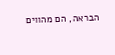הבראה, הם מהווים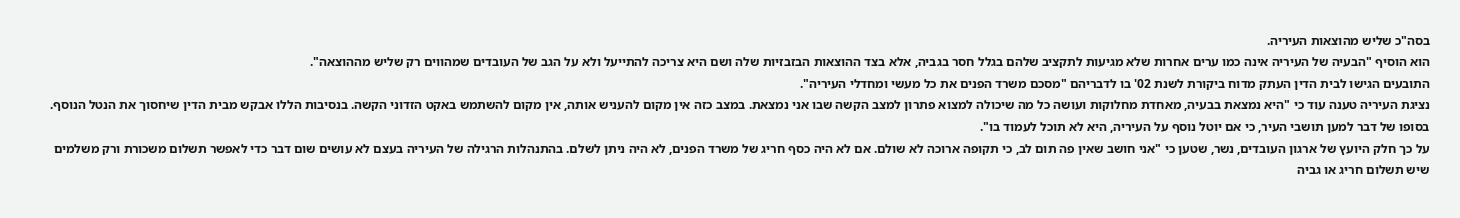בסה"כ שליש מהוצאות העיריה.
הוא הוסיף "הבעיה של העיריה אינה כמו ערים אחרות שלא מגיעות לתקציב שלהם בגלל חסר בגביה, אלא בצד ההוצאות הבזבזיות שלה ושם היא צריכה להתייעל ולא על הגב של העובדים שמהווים רק שליש מההוצאה".
התובעים הגישו לבית הדין העתק מדוח ביקורת לשנת 02' בו לדבריהם "מסכם משרד הפנים את כל מעשי ומחדלי העיריה".
נציגת העיריה טענה עוד כי "היא נמצאת בבעיה, מאחדת מחלוקות ועושה כל מה שיכולה למצוא פתרון למצב הקשה שבו אני נמצאת. במצב כזה אין מקום להעניש אותה, אין מקום להשתמש באקט הזדוני הקשה. בנסיבות הללו אבקש מבית הדין שיחסוך את הנטל הנוסף. בסופו של דבר למען תושבי העיר, כי אם יוטל נוסף על העיריה, היא לא תוכל לעמוד בו".
על כך חלק היועץ של ארגון העובדים, נשר, שטען כי "אני חושב שאין פה תום לב, כי תקופה ארוכה לא שולם. אם לא היה כסף חריג של משרד הפנים, לא היה ניתן לשלם. בהתנהלות הרגילה של העיריה בעצם לא עושים שום דבר כדי לאפשר תשלום משכורת ורק משלמים שיש תשלום חריג או גביה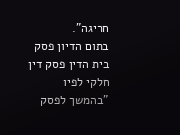חריגה".
בתום הדיון פסק בית הדין פסק דין חלקי לפיו "בהמשך לפסק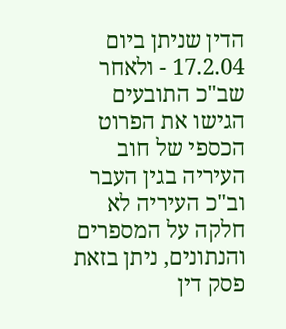הדין שניתן ביום 17.2.04 - ולאחר שב"כ התובעים הגישו את הפרוט הכספי של חוב העיריה בגין העבר וב"כ העיריה לא חלקה על המספרים והנתונים, ניתן בזאת פסק דין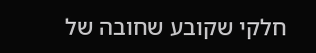חלקי שקובע שחובה של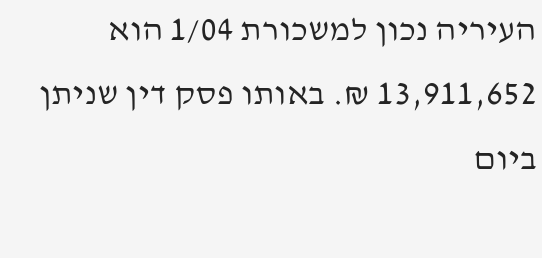העיריה נכון למשכורת 1/04 הוא 13,911,652 ₪. באותו פסק דין שניתן ביום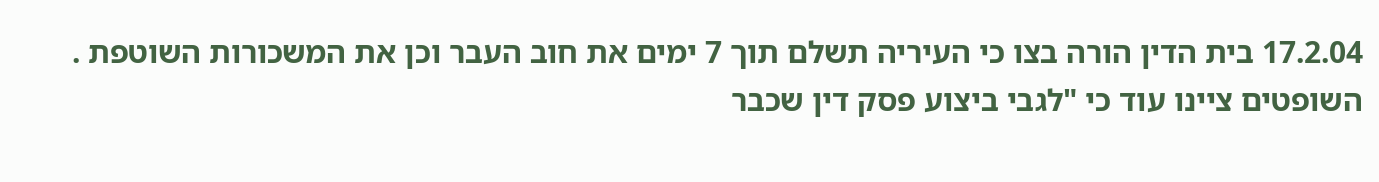17.2.04 בית הדין הורה בצו כי העיריה תשלם תוך 7 ימים את חוב העבר וכן את המשכורות השוטפת .
השופטים ציינו עוד כי "לגבי ביצוע פסק דין שכבר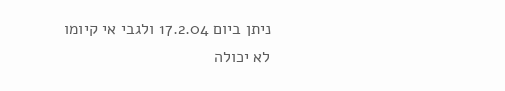ניתן ביום 17.2.04 ולגבי אי קיומו לא יכולה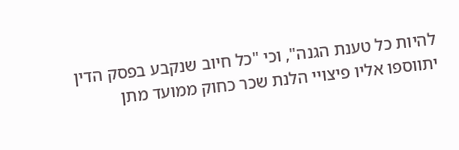להיות כל טענת הגנה", וכי "כל חיוב שנקבע בפסק הדין יתווספו אליו פיצויי הלנת שכר כחוק ממועד מתן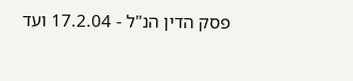פסק הדין הנ"ל - 17.2.04 ועד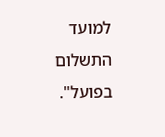למועד התשלום בפועל".